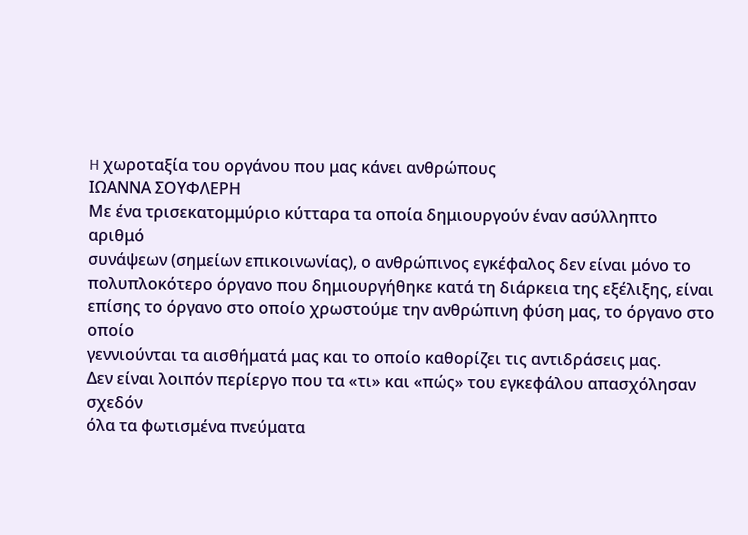H χωροταξία του οργάνου που μας κάνει ανθρώπους
ΙΩΑΝΝΑ ΣΟΥΦΛΕΡΗ
Με ένα τρισεκατομμύριο κύτταρα τα οποία δημιουργούν έναν ασύλληπτο αριθμό
συνάψεων (σημείων επικοινωνίας), ο ανθρώπινος εγκέφαλος δεν είναι μόνο το
πολυπλοκότερο όργανο που δημιουργήθηκε κατά τη διάρκεια της εξέλιξης, είναι
επίσης το όργανο στο οποίο χρωστούμε την ανθρώπινη φύση μας, το όργανο στο οποίο
γεννιούνται τα αισθήματά μας και το οποίο καθορίζει τις αντιδράσεις μας.
Δεν είναι λοιπόν περίεργο που τα «τι» και «πώς» του εγκεφάλου απασχόλησαν σχεδόν
όλα τα φωτισμένα πνεύματα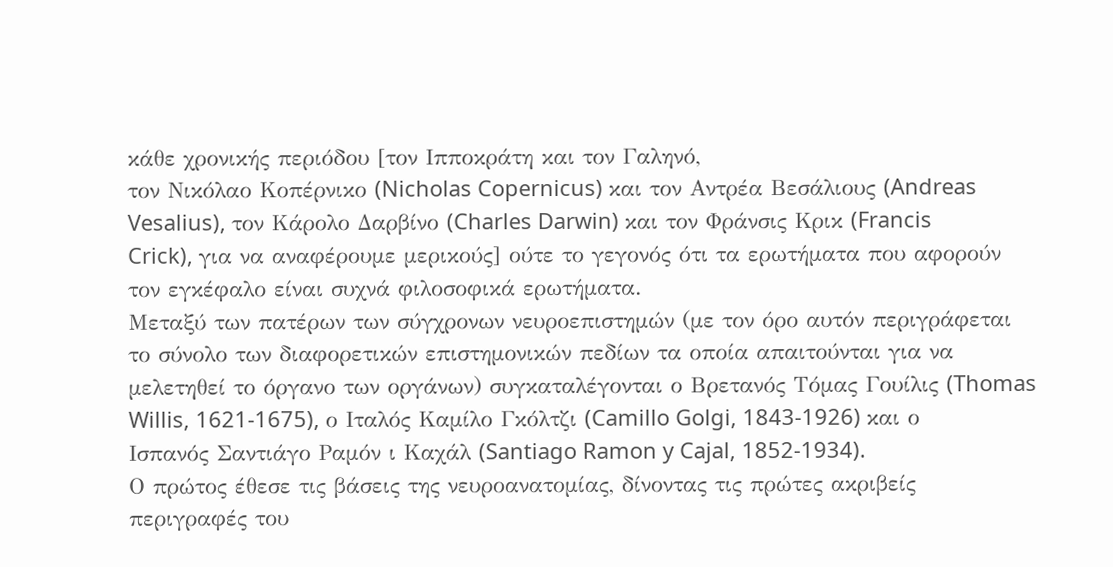κάθε χρονικής περιόδου [τον Ιπποκράτη και τον Γαληνό,
τον Νικόλαο Κοπέρνικο (Nicholas Copernicus) και τον Αντρέα Βεσάλιους (Andreas
Vesalius), τον Κάρολο Δαρβίνο (Charles Darwin) και τον Φράνσις Κρικ (Francis
Crick), για να αναφέρουμε μερικούς] ούτε το γεγονός ότι τα ερωτήματα που αφορούν
τον εγκέφαλο είναι συχνά φιλοσοφικά ερωτήματα.
Μεταξύ των πατέρων των σύγχρονων νευροεπιστημών (με τον όρο αυτόν περιγράφεται
το σύνολο των διαφορετικών επιστημονικών πεδίων τα οποία απαιτούνται για να
μελετηθεί το όργανο των οργάνων) συγκαταλέγονται ο Βρετανός Τόμας Γουίλις (Thomas
Willis, 1621-1675), ο Ιταλός Καμίλο Γκόλτζι (Camillo Golgi, 1843-1926) και ο
Ισπανός Σαντιάγο Ραμόν ι Καχάλ (Santiago Ramon y Cajal, 1852-1934).
Ο πρώτος έθεσε τις βάσεις της νευροανατομίας, δίνοντας τις πρώτες ακριβείς
περιγραφές του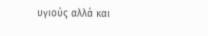υγιούς αλλά και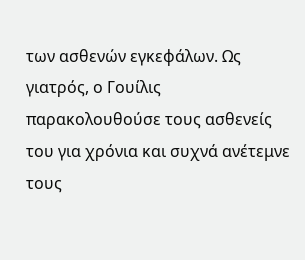των ασθενών εγκεφάλων. Ως γιατρός, ο Γουίλις
παρακολουθούσε τους ασθενείς του για χρόνια και συχνά ανέτεμνε τους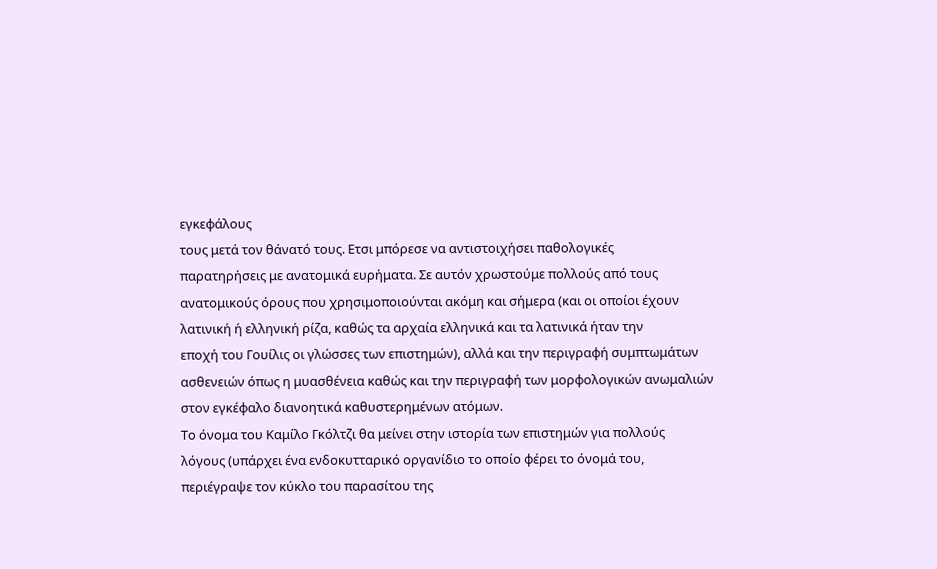εγκεφάλους
τους μετά τον θάνατό τους. Ετσι μπόρεσε να αντιστοιχήσει παθολογικές
παρατηρήσεις με ανατομικά ευρήματα. Σε αυτόν χρωστούμε πολλούς από τους
ανατομικούς όρους που χρησιμοποιούνται ακόμη και σήμερα (και οι οποίοι έχουν
λατινική ή ελληνική ρίζα, καθώς τα αρχαία ελληνικά και τα λατινικά ήταν την
εποχή του Γουίλις οι γλώσσες των επιστημών), αλλά και την περιγραφή συμπτωμάτων
ασθενειών όπως η μυασθένεια καθώς και την περιγραφή των μορφολογικών ανωμαλιών
στον εγκέφαλο διανοητικά καθυστερημένων ατόμων.
Το όνομα του Καμίλο Γκόλτζι θα μείνει στην ιστορία των επιστημών για πολλούς
λόγους (υπάρχει ένα ενδοκυτταρικό οργανίδιο το οποίο φέρει το όνομά του,
περιέγραψε τον κύκλο του παρασίτου της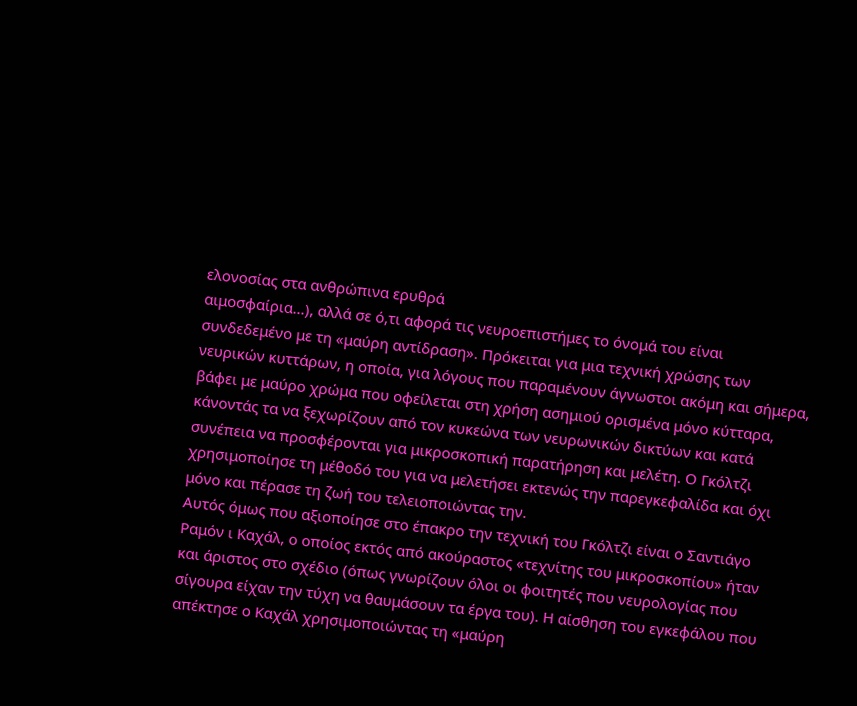ελονοσίας στα ανθρώπινα ερυθρά
αιμοσφαίρια...), αλλά σε ό,τι αφορά τις νευροεπιστήμες το όνομά του είναι
συνδεδεμένο με τη «μαύρη αντίδραση». Πρόκειται για μια τεχνική χρώσης των
νευρικών κυττάρων, η οποία, για λόγους που παραμένουν άγνωστοι ακόμη και σήμερα,
βάφει με μαύρο χρώμα που οφείλεται στη χρήση ασημιού ορισμένα μόνο κύτταρα,
κάνοντάς τα να ξεχωρίζουν από τον κυκεώνα των νευρωνικών δικτύων και κατά
συνέπεια να προσφέρονται για μικροσκοπική παρατήρηση και μελέτη. Ο Γκόλτζι
χρησιμοποίησε τη μέθοδό του για να μελετήσει εκτενώς την παρεγκεφαλίδα και όχι
μόνο και πέρασε τη ζωή του τελειοποιώντας την.
Αυτός όμως που αξιοποίησε στο έπακρο την τεχνική του Γκόλτζι είναι ο Σαντιάγο
Ραμόν ι Καχάλ, ο οποίος εκτός από ακούραστος «τεχνίτης του μικροσκοπίου» ήταν
και άριστος στο σχέδιο (όπως γνωρίζουν όλοι οι φοιτητές που νευρολογίας που
σίγουρα είχαν την τύχη να θαυμάσουν τα έργα του). H αίσθηση του εγκεφάλου που
απέκτησε ο Καχάλ χρησιμοποιώντας τη «μαύρη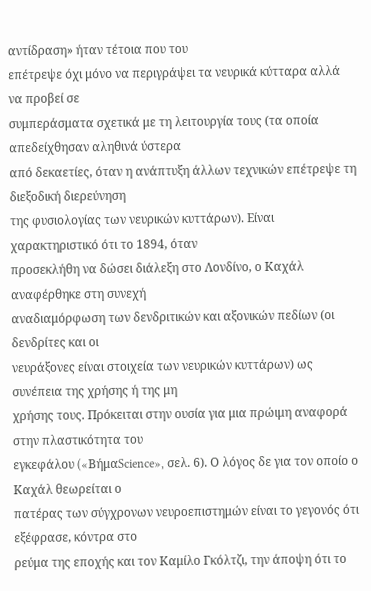αντίδραση» ήταν τέτοια που του
επέτρεψε όχι μόνο να περιγράψει τα νευρικά κύτταρα αλλά να προβεί σε
συμπεράσματα σχετικά με τη λειτουργία τους (τα οποία απεδείχθησαν αληθινά ύστερα
από δεκαετίες, όταν η ανάπτυξη άλλων τεχνικών επέτρεψε τη διεξοδική διερεύνηση
της φυσιολογίας των νευρικών κυττάρων). Είναι χαρακτηριστικό ότι το 1894, όταν
προσεκλήθη να δώσει διάλεξη στο Λονδίνο, ο Καχάλ αναφέρθηκε στη συνεχή
αναδιαμόρφωση των δενδριτικών και αξονικών πεδίων (οι δενδρίτες και οι
νευράξονες είναι στοιχεία των νευρικών κυττάρων) ως συνέπεια της χρήσης ή της μη
χρήσης τους. Πρόκειται στην ουσία για μια πρώιμη αναφορά στην πλαστικότητα του
εγκεφάλου («BήμαScience», σελ. 6). Ο λόγος δε για τον οποίο ο Καχάλ θεωρείται ο
πατέρας των σύγχρονων νευροεπιστημών είναι το γεγονός ότι εξέφρασε, κόντρα στο
ρεύμα της εποχής και τον Καμίλο Γκόλτζι, την άποψη ότι το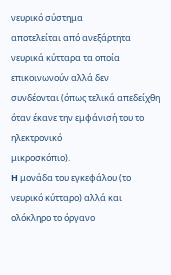νευρικό σύστημα
αποτελείται από ανεξάρτητα νευρικά κύτταρα τα οποία επικοινωνούν αλλά δεν
συνδέονται (όπως τελικά απεδείχθη όταν έκανε την εμφάνισή του το ηλεκτρονικό
μικροσκόπιο).
H μονάδα του εγκεφάλου (το νευρικό κύτταρο) αλλά και ολόκληρο το όργανο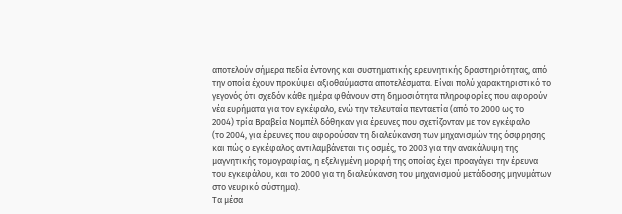αποτελούν σήμερα πεδία έντονης και συστηματικής ερευνητικής δραστηριότητας, από
την οποία έχουν προκύψει αξιοθαύμαστα αποτελέσματα. Είναι πολύ χαρακτηριστικό το
γεγονός ότι σχεδόν κάθε ημέρα φθάνουν στη δημοσιότητα πληροφορίες που αφορούν
νέα ευρήματα για τον εγκέφαλο, ενώ την τελευταία πενταετία (από το 2000 ως το
2004) τρία Βραβεία Νομπέλ δόθηκαν για έρευνες που σχετίζονταν με τον εγκέφαλο
(το 2004, για έρευνες που αφορούσαν τη διαλεύκανση των μηχανισμών της όσφρησης
και πώς ο εγκέφαλος αντιλαμβάνεται τις οσμές, το 2003 για την ανακάλυψη της
μαγνητικής τομογραφίας, η εξελιγμένη μορφή της οποίας έχει προαγάγει την έρευνα
του εγκεφάλου, και το 2000 για τη διαλεύκανση του μηχανισμού μετάδοσης μηνυμάτων
στο νευρικό σύστημα).
Τα μέσα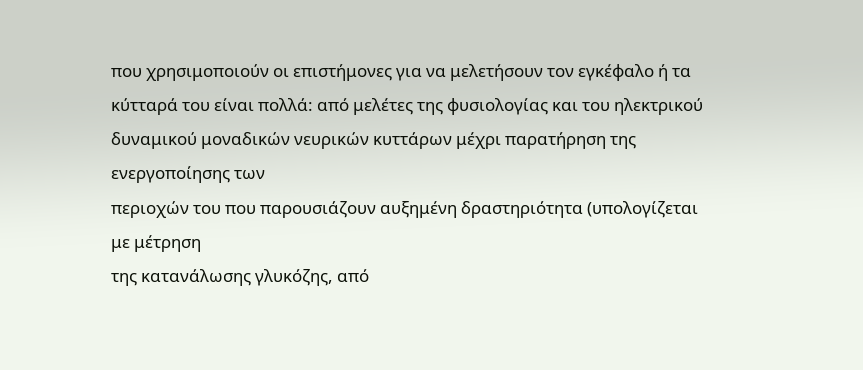που χρησιμοποιούν οι επιστήμονες για να μελετήσουν τον εγκέφαλο ή τα
κύτταρά του είναι πολλά: από μελέτες της φυσιολογίας και του ηλεκτρικού
δυναμικού μοναδικών νευρικών κυττάρων μέχρι παρατήρηση της ενεργοποίησης των
περιοχών του που παρουσιάζουν αυξημένη δραστηριότητα (υπολογίζεται με μέτρηση
της κατανάλωσης γλυκόζης, από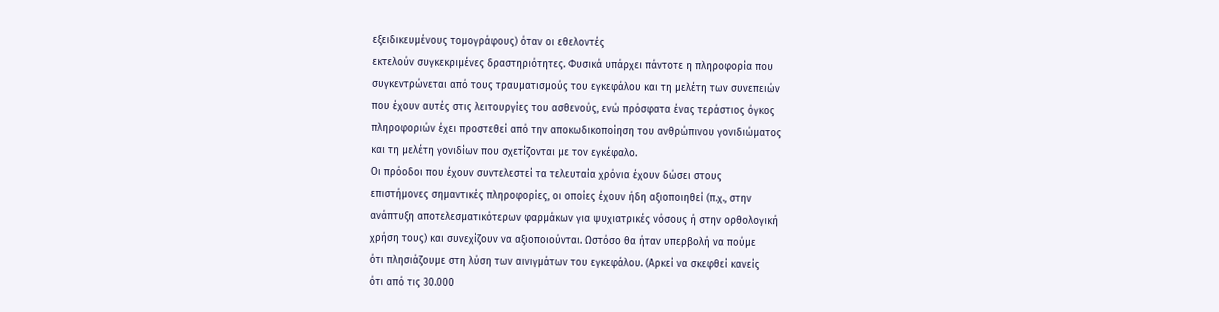εξειδικευμένους τομογράφους) όταν οι εθελοντές
εκτελούν συγκεκριμένες δραστηριότητες. Φυσικά υπάρχει πάντοτε η πληροφορία που
συγκεντρώνεται από τους τραυματισμούς του εγκεφάλου και τη μελέτη των συνεπειών
που έχουν αυτές στις λειτουργίες του ασθενούς, ενώ πρόσφατα ένας τεράστιος όγκος
πληροφοριών έχει προστεθεί από την αποκωδικοποίηση του ανθρώπινου γονιδιώματος
και τη μελέτη γονιδίων που σχετίζονται με τον εγκέφαλο.
Οι πρόοδοι που έχουν συντελεστεί τα τελευταία χρόνια έχουν δώσει στους
επιστήμονες σημαντικές πληροφορίες, οι οποίες έχουν ήδη αξιοποιηθεί (π.χ., στην
ανάπτυξη αποτελεσματικότερων φαρμάκων για ψυχιατρικές νόσους ή στην ορθολογική
χρήση τους) και συνεχίζουν να αξιοποιούνται. Ωστόσο θα ήταν υπερβολή να πούμε
ότι πλησιάζουμε στη λύση των αινιγμάτων του εγκεφάλου. (Αρκεί να σκεφθεί κανείς
ότι από τις 30.000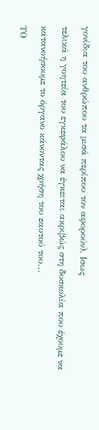γονίδια του ανθρώπου τα μισά περίπου τον αφορούν). Ισως
τελικά η γοητεία του εγκεφάλου να έγκειται ακριβώς στη δυσκολία που έχουμε να
κατανοήσουμε το όργανο κάνοντας χρήση του εαυτού του...
ΤΟ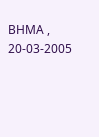ΒΗΜΑ , 20-03-2005